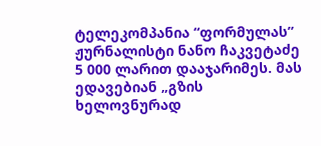ტელეკომპანია “ფორმულას” ჟურნალისტი ნანო ჩაკვეტაძე 5 000 ლარით დააჯარიმეს. მას ედავებიან „გზის ხელოვნურად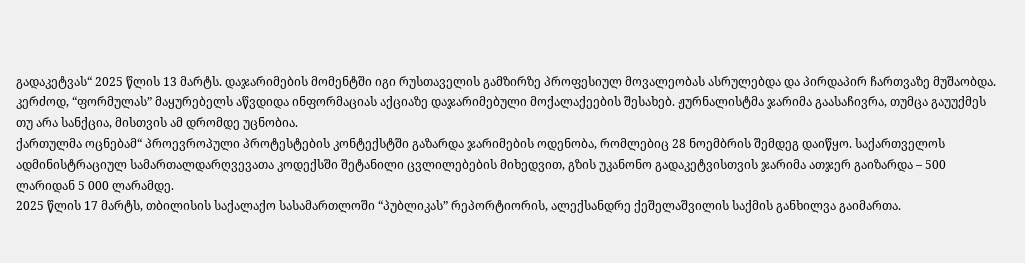გადაკეტვას“ 2025 წლის 13 მარტს. დაჯარიმების მომენტში იგი რუსთაველის გამზირზე პროფესიულ მოვალეობას ასრულებდა და პირდაპირ ჩართვაზე მუშაობდა. კერძოდ, “ფორმულას” მაყურებელს აწვდიდა ინფორმაციას აქციაზე დაჯარიმებული მოქალაქეების შესახებ. ჟურნალისტმა ჯარიმა გაასაჩივრა, თუმცა გაუუქმეს თუ არა სანქცია, მისთვის ამ დრომდე უცნობია.
ქართულმა ოცნებამ“ პროევროპული პროტესტების კონტექსტში გაზარდა ჯარიმების ოდენობა, რომლებიც 28 ნოემბრის შემდეგ დაიწყო. საქართველოს ადმინისტრაციულ სამართალდარღვევათა კოდექსში შეტანილი ცვლილებების მიხედვით, გზის უკანონო გადაკეტვისთვის ჯარიმა ათჯერ გაიზარდა – 500 ლარიდან 5 000 ლარამდე.
2025 წლის 17 მარტს, თბილისის საქალაქო სასამართლოში “პუბლიკას” რეპორტიორის, ალექსანდრე ქეშელაშვილის საქმის განხილვა გაიმართა.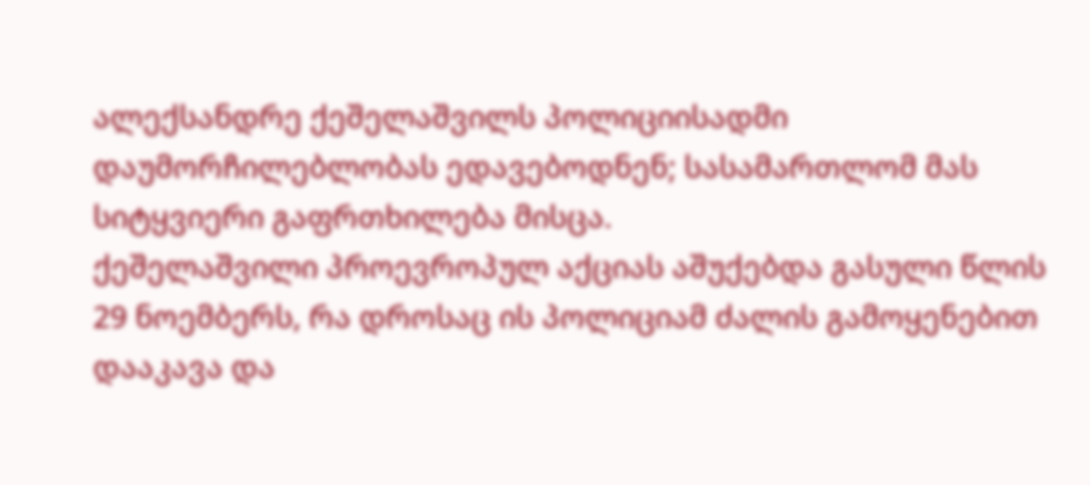ალექსანდრე ქეშელაშვილს პოლიციისადმი დაუმორჩილებლობას ედავებოდნენ; სასამართლომ მას სიტყვიერი გაფრთხილება მისცა.
ქეშელაშვილი პროევროპულ აქციას აშუქებდა გასული წლის 29 ნოემბერს, რა დროსაც ის პოლიციამ ძალის გამოყენებით დააკავა და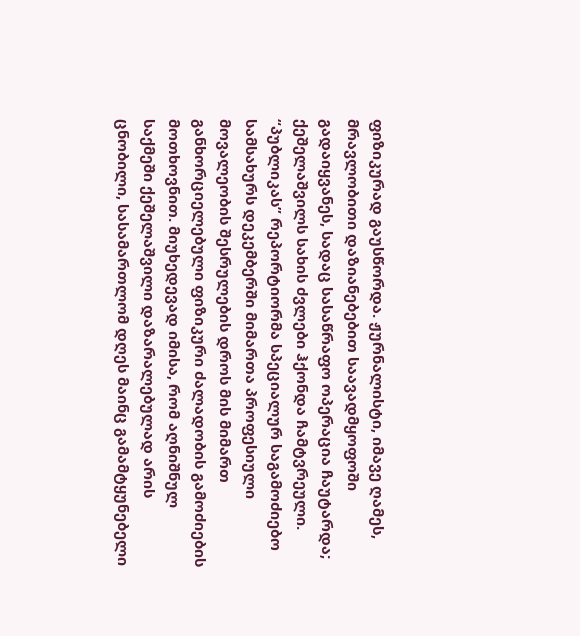ფიზიკურად გაუსწორდა. ჟურნალისტი, იმავე ღამეს, მრავლობითი დაზიანებებით საავადმყოფოში გადაიყვანეს, სადაც სასაწრაფო ოპერაცია ჩაუტარდა; ქეშელაშვილს სახის ძვლები ჰქონდა ჩამტვრეული.
“პუბლიკას” რეპორტიორმა სპეციალურ საგამოძიებო სამსახურს დეკემბერში მიმართა პროფესიული მოვალეობის შესრულების დროს მის მიმართ განხორციელებული ფიზიკური ძალადობის გამოძიების მოთხოვნით. მიუხედევად იმისა, რომ აღნიშნულ საქმეში ქეშელაშვილი დაზარალებულად არის ცნობილი, სასამართლომ დღეს მაინც გამამტყუნებელი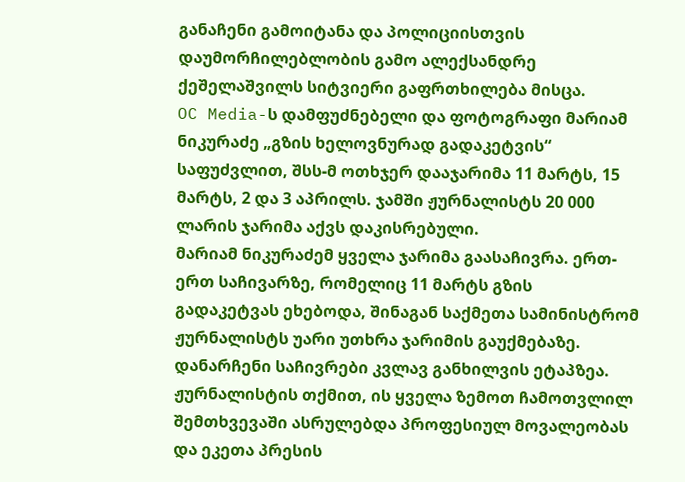განაჩენი გამოიტანა და პოლიციისთვის დაუმორჩილებლობის გამო ალექსანდრე ქეშელაშვილს სიტვიერი გაფრთხილება მისცა.
OC Media-ს დამფუძნებელი და ფოტოგრაფი მარიამ ნიკურაძე „გზის ხელოვნურად გადაკეტვის“ საფუძვლით, შსს-მ ოთხჯერ დააჯარიმა 11 მარტს, 15 მარტს, 2 და 3 აპრილს. ჯამში ჟურნალისტს 20 000 ლარის ჯარიმა აქვს დაკისრებული.
მარიამ ნიკურაძემ ყველა ჯარიმა გაასაჩივრა. ერთ-ერთ საჩივარზე, რომელიც 11 მარტს გზის გადაკეტვას ეხებოდა, შინაგან საქმეთა სამინისტრომ ჟურნალისტს უარი უთხრა ჯარიმის გაუქმებაზე. დანარჩენი საჩივრები კვლავ განხილვის ეტაპზეა.
ჟურნალისტის თქმით, ის ყველა ზემოთ ჩამოთვლილ შემთხვევაში ასრულებდა პროფესიულ მოვალეობას და ეკეთა პრესის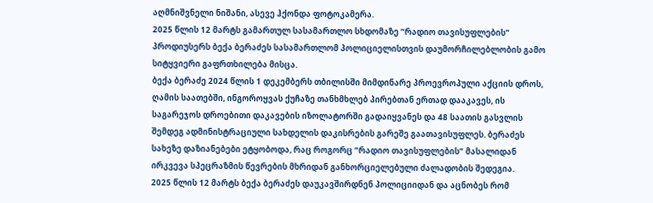აღმნიშვნელი ნიშანი, ასევე ჰქონდა ფოტოკამერა.
2025 წლის 12 მარტს გამართულ სასამართლო სხდომაზე “რადიო თავისუფლების” პროდიუსერს ბექა ბერაძეს სასამართლომ პოლიციელისთვის დაუმორჩილებლობის გამო სიტყვიერი გაფრთხილება მისცა.
ბექა ბერაძე 2024 წლის 1 დეკემბერს თბილისში მიმდინარე პროევროპული აქციის დროს, ღამის საათებში, ინგოროყვას ქუჩაზე თანხმხლებ პირებთან ერთად დააკავეს, ის საგარეჯოს დროებითი დაკავების იზოლატორში გადაიყვანეს და 48 საათის გასვლის შემდეგ ადმინისტრაციული სახდელის დაკისრების გარეშე გაათავისუფლეს. ბერაძეს სახეზე დაზიანებები ეტყობოდა, რაც როგორც “რადიო თავისუფლების” მასალიდან ირკვევა სპეცრაზმის წევრების მხრიდან განხორციელებული ძალადობის შედეგია.
2025 წლის 12 მარტს ბექა ბერაძეს დაუკავშირდნენ პოლიციიდან და აცნობეს რომ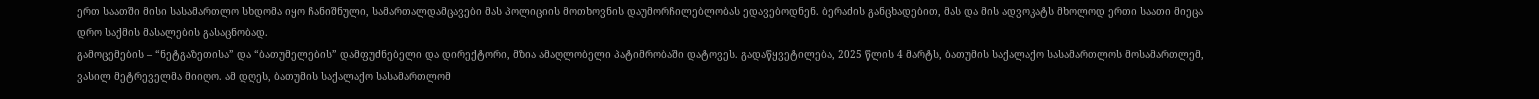ერთ საათში მისი სასამართლო სხდომა იყო ჩანიშნული, სამართალდამცავები მას პოლიციის მოთხოვნის დაუმორჩილებლობას ედავებოდნენ. ბერაძის განცხადებით, მას და მის ადვოკატს მხოლოდ ერთი საათი მიეცა დრო საქმის მასალების გასაცნობად.
გამოცემების – “ნეტგაზეთისა” და “ბათუმელების” დამფუძნებელი და დირექტორი, მზია ამაღლობელი პატიმრობაში დატოვეს. გადაწყვეტილება, 2025 წლის 4 მარტს, ბათუმის საქალაქო სასამართლოს მოსამართლემ, ვასილ მეტრეველმა მიიღო. ამ დღეს, ბათუმის საქალაქო სასამართლომ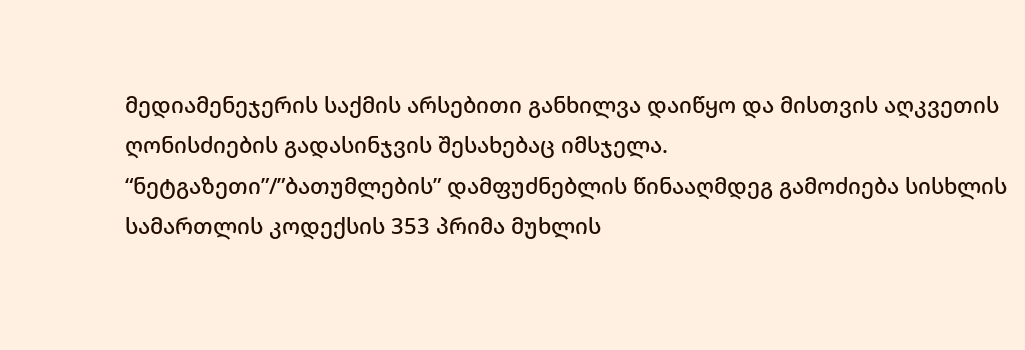მედიამენეჯერის საქმის არსებითი განხილვა დაიწყო და მისთვის აღკვეთის ღონისძიების გადასინჯვის შესახებაც იმსჯელა.
“ნეტგაზეთი”/”ბათუმლების” დამფუძნებლის წინააღმდეგ გამოძიება სისხლის სამართლის კოდექსის 353 პრიმა მუხლის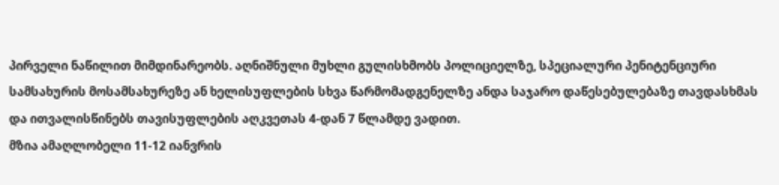პირველი ნაწილით მიმდინარეობს. აღნიშნული მუხლი გულისხმობს პოლიციელზე, სპეციალური პენიტენციური სამსახურის მოსამსახურეზე ან ხელისუფლების სხვა წარმომადგენელზე ანდა საჯარო დაწესებულებაზე თავდასხმას და ითვალისწინებს თავისუფლების აღკვეთას 4-დან 7 წლამდე ვადით.
მზია ამაღლობელი 11-12 იანვრის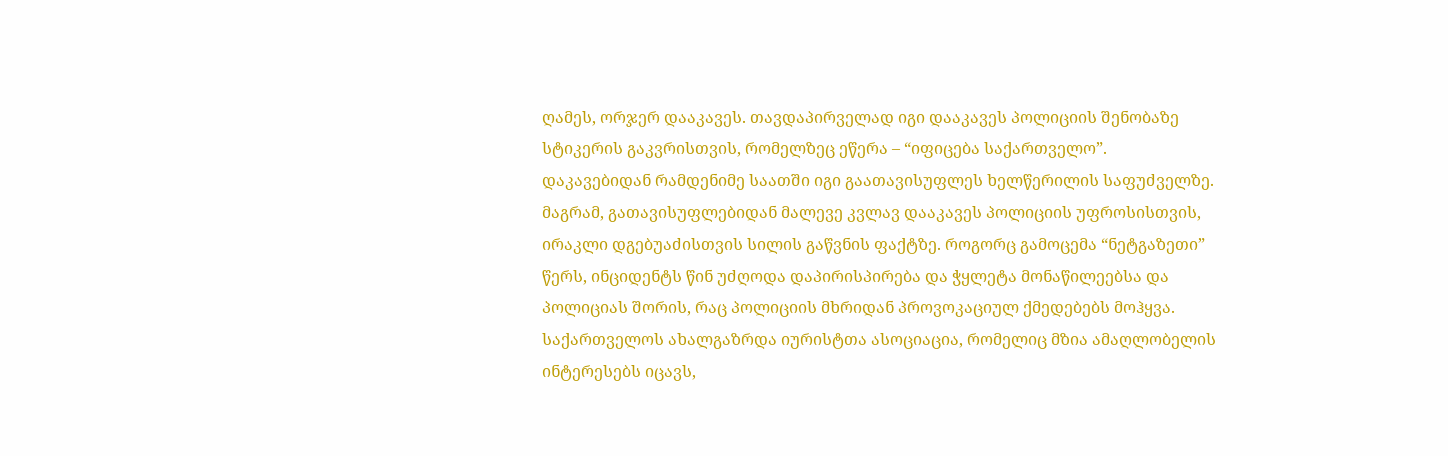ღამეს, ორჯერ დააკავეს. თავდაპირველად იგი დააკავეს პოლიციის შენობაზე სტიკერის გაკვრისთვის, რომელზეც ეწერა – “იფიცება საქართველო”. დაკავებიდან რამდენიმე საათში იგი გაათავისუფლეს ხელწერილის საფუძველზე. მაგრამ, გათავისუფლებიდან მალევე კვლავ დააკავეს პოლიციის უფროსისთვის, ირაკლი დგებუაძისთვის სილის გაწვნის ფაქტზე. როგორც გამოცემა “ნეტგაზეთი” წერს, ინციდენტს წინ უძღოდა დაპირისპირება და ჭყლეტა მონაწილეებსა და პოლიციას შორის, რაც პოლიციის მხრიდან პროვოკაციულ ქმედებებს მოჰყვა.
საქართველოს ახალგაზრდა იურისტთა ასოციაცია, რომელიც მზია ამაღლობელის ინტერესებს იცავს,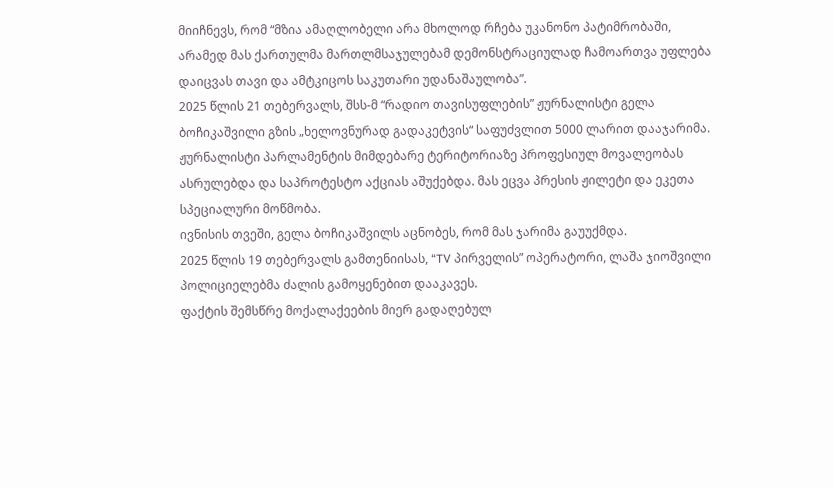მიიჩნევს, რომ “მზია ამაღლობელი არა მხოლოდ რჩება უკანონო პატიმრობაში, არამედ მას ქართულმა მართლმსაჯულებამ დემონსტრაციულად ჩამოართვა უფლება დაიცვას თავი და ამტკიცოს საკუთარი უდანაშაულობა”.
2025 წლის 21 თებერვალს, შსს-მ “რადიო თავისუფლების” ჟურნალისტი გელა ბოჩიკაშვილი გზის „ხელოვნურად გადაკეტვის“ საფუძვლით 5000 ლარით დააჯარიმა. ჟურნალისტი პარლამენტის მიმდებარე ტერიტორიაზე პროფესიულ მოვალეობას ასრულებდა და საპროტესტო აქციას აშუქებდა. მას ეცვა პრესის ჟილეტი და ეკეთა სპეციალური მოწმობა.
ივნისის თვეში, გელა ბოჩიკაშვილს აცნობეს, რომ მას ჯარიმა გაუუქმდა.
2025 წლის 19 თებერვალს გამთენიისას, “TV პირველის” ოპერატორი, ლაშა ჯიოშვილი პოლიციელებმა ძალის გამოყენებით დააკავეს.
ფაქტის შემსწრე მოქალაქეების მიერ გადაღებულ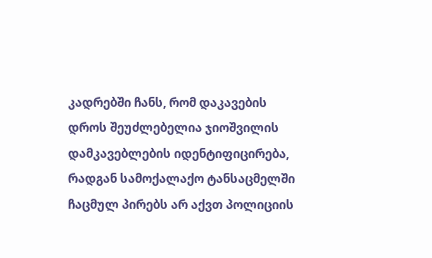კადრებში ჩანს, რომ დაკავების დროს შეუძლებელია ჯიოშვილის დამკავებლების იდენტიფიცირება, რადგან სამოქალაქო ტანსაცმელში ჩაცმულ პირებს არ აქვთ პოლიციის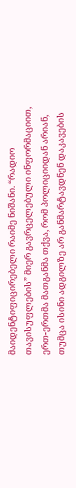მაიდენტიფიცირებელი რაიმე ნიშანი. “რადიო თავისუფლების” მიერ გავრცელებული ინფორმაციით, ერთ-ერთმა მათგანმა თქვა, რომ პოლიციიდან არიან, თუმცა ისინი ადგილზე არ განმარტავდნენ დაკავების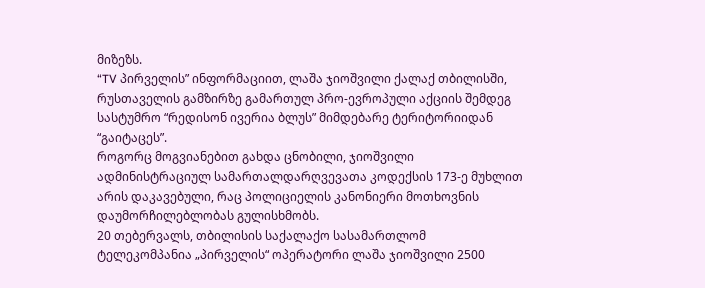მიზეზს.
“TV პირველის” ინფორმაციით, ლაშა ჯიოშვილი ქალაქ თბილისში, რუსთაველის გამზირზე გამართულ პრო-ევროპული აქციის შემდეგ სასტუმრო “რედისონ ივერია ბლუს” მიმდებარე ტერიტორიიდან “გაიტაცეს”.
როგორც მოგვიანებით გახდა ცნობილი, ჯიოშვილი ადმინისტრაციულ სამართალდარღვევათა კოდექსის 173-ე მუხლით არის დაკავებული, რაც პოლიციელის კანონიერი მოთხოვნის დაუმორჩილებლობას გულისხმობს.
20 თებერვალს, თბილისის საქალაქო სასამართლომ ტელეკომპანია „პირველის“ ოპერატორი ლაშა ჯიოშვილი 2500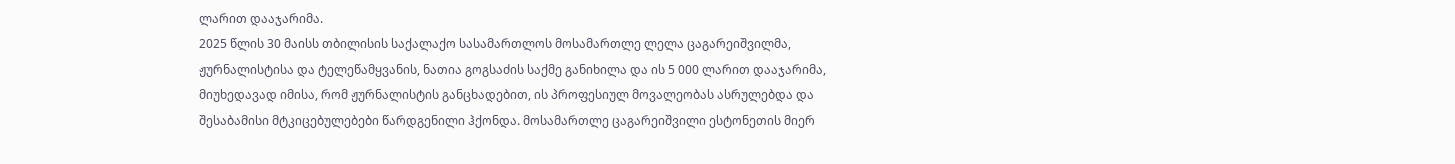ლარით დააჯარიმა.
2025 წლის 30 მაისს თბილისის საქალაქო სასამართლოს მოსამართლე ლელა ცაგარეიშვილმა, ჟურნალისტისა და ტელეწამყვანის, ნათია გოგსაძის საქმე განიხილა და ის 5 000 ლარით დააჯარიმა, მიუხედავად იმისა, რომ ჟურნალისტის განცხადებით, ის პროფესიულ მოვალეობას ასრულებდა და შესაბამისი მტკიცებულებები წარდგენილი ჰქონდა. მოსამართლე ცაგარეიშვილი ესტონეთის მიერ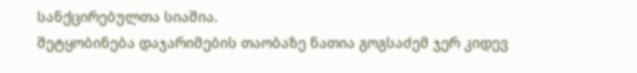სანქცირებულთა სიაშია.
შეტყობინება დაჯარიმების თაობაზე ნათია გოგსაძემ ჯერ კიდევ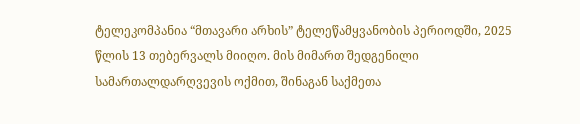ტელეკომპანია “მთავარი არხის” ტელეწამყვანობის პერიოდში, 2025 წლის 13 თებერვალს მიიღო. მის მიმართ შედგენილი სამართალდარღვევის ოქმით, შინაგან საქმეთა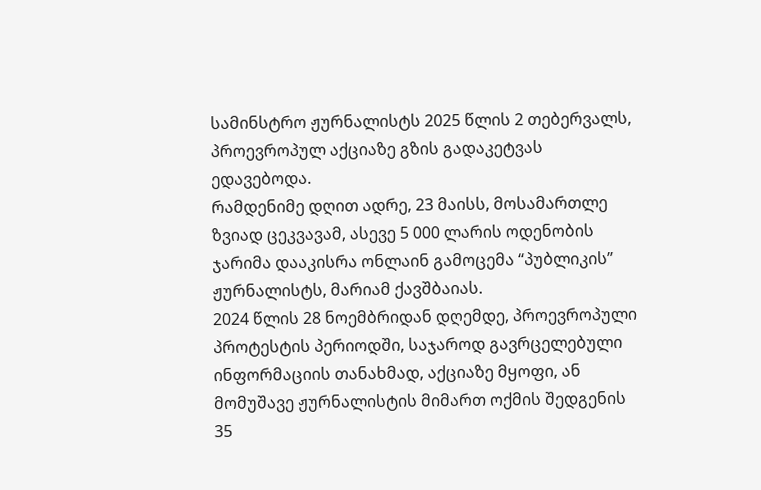სამინსტრო ჟურნალისტს 2025 წლის 2 თებერვალს, პროევროპულ აქციაზე გზის გადაკეტვას ედავებოდა.
რამდენიმე დღით ადრე, 23 მაისს, მოსამართლე ზვიად ცეკვავამ, ასევე 5 000 ლარის ოდენობის ჯარიმა დააკისრა ონლაინ გამოცემა “პუბლიკის” ჟურნალისტს, მარიამ ქავშბაიას.
2024 წლის 28 ნოემბრიდან დღემდე, პროევროპული პროტესტის პერიოდში, საჯაროდ გავრცელებული ინფორმაციის თანახმად, აქციაზე მყოფი, ან მომუშავე ჟურნალისტის მიმართ ოქმის შედგენის 35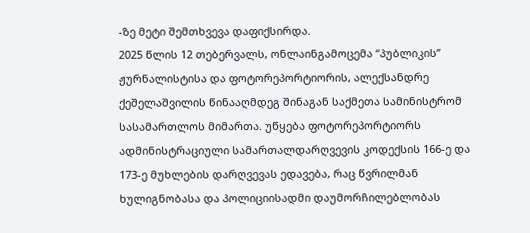-ზე მეტი შემთხვევა დაფიქსირდა.
2025 წლის 12 თებერვალს, ონლაინგამოცემა “პუბლიკის” ჟურნალისტისა და ფოტორეპორტიორის, ალექსანდრე ქეშელაშვილის წინააღმდეგ შინაგან საქმეთა სამინისტრომ სასამართლოს მიმართა. უწყება ფოტორეპორტიორს ადმინისტრაციული სამართალდარღვევის კოდექსის 166-ე და 173-ე მუხლების დარღვევას ედავება, რაც წვრილმან ხულიგნობასა და პოლიციისადმი დაუმორჩილებლობას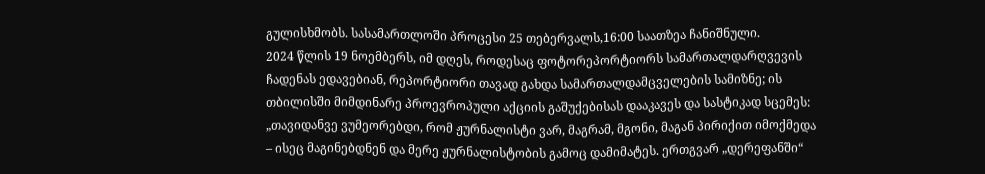გულისხმობს. სასამართლოში პროცესი 25 თებერვალს,16:00 საათზეა ჩანიშნული.
2024 წლის 19 ნოემბერს, იმ დღეს, როდესაც ფოტორეპორტიორს სამართალდარღვევის ჩადენას ედავებიან, რეპორტიორი თავად გახდა სამართალდამცველების სამიზნე; ის თბილისში მიმდინარე პროევროპული აქციის გაშუქებისას დააკავეს და სასტიკად სცემეს: „თავიდანვე ვუმეორებდი, რომ ჟურნალისტი ვარ, მაგრამ, მგონი, მაგან პირიქით იმოქმედა – ისეც მაგინებდნენ და მერე ჟურნალისტობის გამოც დამიმატეს. ერთგვარ „დერეფანში“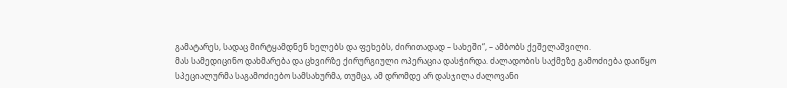გამატარეს, სადაც მირტყამდნენ ხელებს და ფეხებს, ძირითადად – სახეში“, – ამბობს ქეშელაშვილი.
მას სამედიცინო დახმარება და ცხვირზე ქირურგიული ოპერაცია დასჭირდა. ძალადობის საქმეზე გამოძიება დაიწყო სპეციალურმა საგამოძიებო სამსახურმა, თუმცა, ამ დრომდე არ დასჯილა ძალოვანი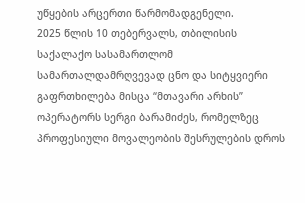უწყების არცერთი წარმომადგენელი.
2025 წლის 10 თებერვალს, თბილისის საქალაქო სასამართლომ სამართალდამრღვევად ცნო და სიტყვიერი გაფრთხილება მისცა “მთავარი არხის” ოპერატორს სერგი ბარამიძეს, რომელზეც პროფესიული მოვალეობის შესრულების დროს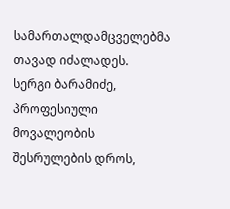სამართალდამცველებმა თავად იძალადეს.
სერგი ბარამიძე, პროფესიული მოვალეობის შესრულების დროს,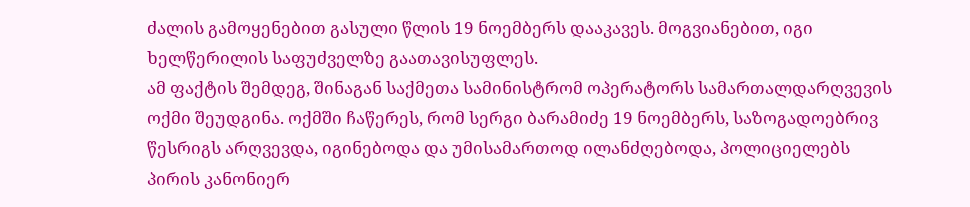ძალის გამოყენებით გასული წლის 19 ნოემბერს დააკავეს. მოგვიანებით, იგი ხელწერილის საფუძველზე გაათავისუფლეს.
ამ ფაქტის შემდეგ, შინაგან საქმეთა სამინისტრომ ოპერატორს სამართალდარღვევის ოქმი შეუდგინა. ოქმში ჩაწერეს, რომ სერგი ბარამიძე 19 ნოემბერს, საზოგადოებრივ წესრიგს არღვევდა, იგინებოდა და უმისამართოდ ილანძღებოდა, პოლიციელებს პირის კანონიერ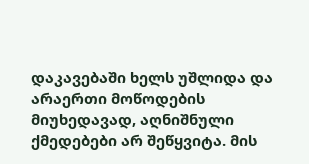დაკავებაში ხელს უშლიდა და არაერთი მოწოდების მიუხედავად, აღნიშნული ქმედებები არ შეწყვიტა. მის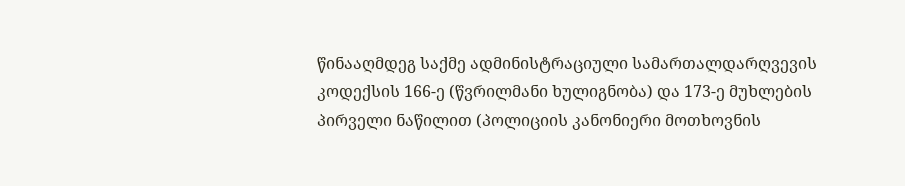წინააღმდეგ საქმე ადმინისტრაციული სამართალდარღვევის კოდექსის 166-ე (წვრილმანი ხულიგნობა) და 173-ე მუხლების პირველი ნაწილით (პოლიციის კანონიერი მოთხოვნის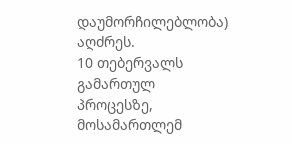დაუმორჩილებლობა) აღძრეს.
10 თებერვალს გამართულ პროცესზე, მოსამართლემ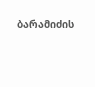ბარამიძის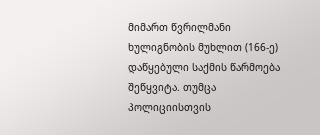მიმართ წვრილმანი ხულიგნობის მუხლით (166-ე) დაწყებული საქმის წარმოება შეწყვიტა. თუმცა პოლიციისთვის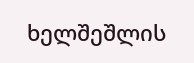ხელშეშლის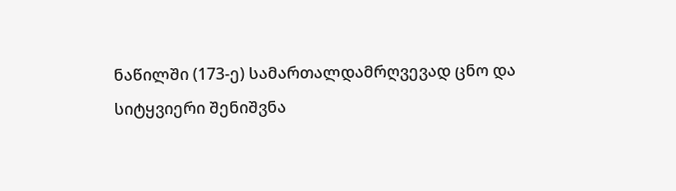ნაწილში (173-ე) სამართალდამრღვევად ცნო და სიტყვიერი შენიშვნა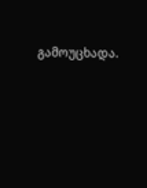გამოუცხადა.